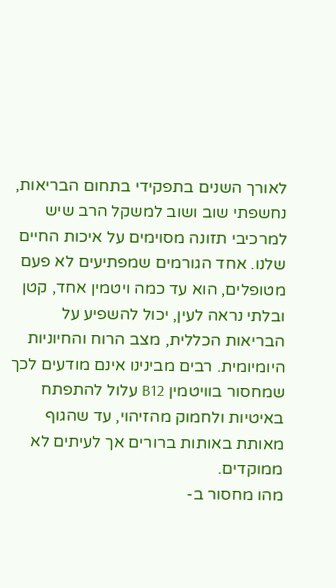לאורך השנים בתפקידי בתחום הבריאות, נחשפתי שוב ושוב למשקל הרב שיש למרכיבי תזונה מסוימים על איכות החיים שלנו. אחד הגורמים שמפתיעים לא פעם מטופלים, הוא עד כמה ויטמין אחד, קטן ובלתי נראה לעין, יכול להשפיע על הבריאות הכללית, מצב הרוח והחיוניות היומיומית. רבים מבינינו אינם מודעים לכך שמחסור בוויטמין B12 עלול להתפתח באיטיות ולחמוק מהזיהוי, עד שהגוף מאותת באותות ברורים אך לעיתים לא ממוקדים.
מהו מחסור ב-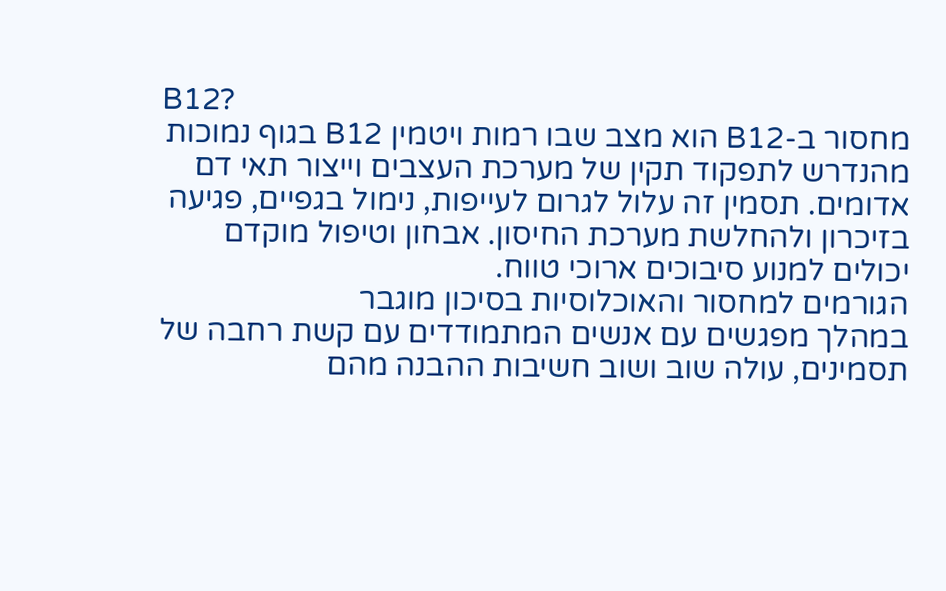B12?
מחסור ב-B12 הוא מצב שבו רמות ויטמין B12 בגוף נמוכות מהנדרש לתפקוד תקין של מערכת העצבים וייצור תאי דם אדומים. תסמין זה עלול לגרום לעייפות, נימול בגפיים, פגיעה בזיכרון ולהחלשת מערכת החיסון. אבחון וטיפול מוקדם יכולים למנוע סיבוכים ארוכי טווח.
הגורמים למחסור והאוכלוסיות בסיכון מוגבר
במהלך מפגשים עם אנשים המתמודדים עם קשת רחבה של תסמינים, עולה שוב ושוב חשיבות ההבנה מהם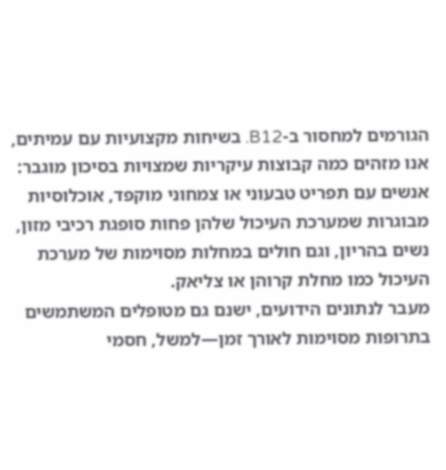הגורמים למחסור ב-B12. בשיחות מקצועיות עם עמיתים, אנו מזהים כמה קבוצות עיקריות שמצויות בסיכון מוגבר: אנשים עם תפריט טבעוני או צמחוני מוקפד, אוכלוסיות מבוגרות שמערכת העיכול שלהן פחות סופגת רכיבי מזון, נשים בהריון, וגם חולים במחלות מסוימות של מערכת העיכול כמו מחלת קרוהן או צליאק.
מעבר לנתונים הידועים, ישנם גם מטופלים המשתמשים בתרופות מסוימות לאורך זמן—למשל, חסמי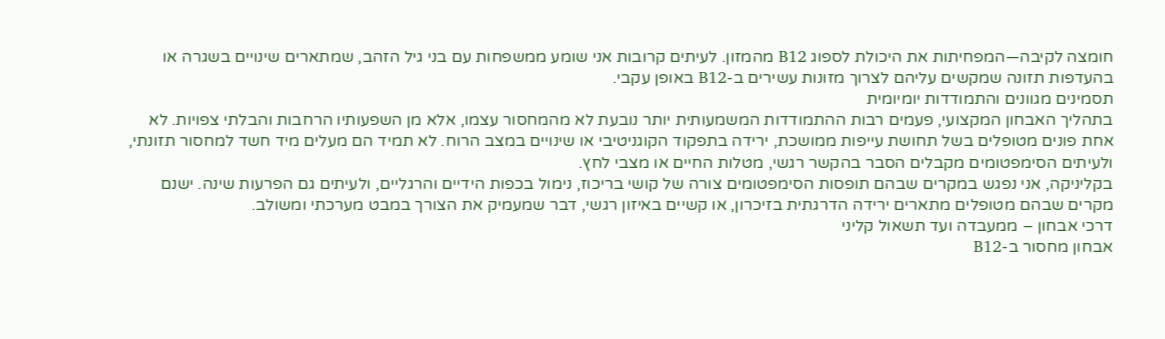חומצה לקיבה—המפחיתות את היכולת לספוג B12 מהמזון. לעיתים קרובות אני שומע ממשפחות עם בני גיל הזהב, שמתארים שינויים בשגרה או בהעדפות תזונה שמקשים עליהם לצרוך מזונות עשירים ב-B12 באופן עקבי.
תסמינים מגוונים והתמודדות יומיומית
בתהליך האבחון המקצועי, פעמים רבות ההתמודדות המשמעותית יותר נובעת לא מהמחסור עצמו, אלא מן השפעותיו הרחבות והבלתי צפויות. לא אחת פונים מטופלים בשל תחושת עייפות ממושכת, ירידה בתפקוד הקוגניטיבי או שינויים במצב הרוח. לא תמיד הם מעלים מיד חשד למחסור תזונתי, ולעיתים הסימפטומים מקבלים הסבר בהקשר רגשי, מטלות החיים או מצבי לחץ.
בקליניקה, אני נפגש במקרים שבהם תופסות הסימפטומים צורה של קושי בריכוז, נימול בכפות הידיים והרגליים, ולעיתים גם הפרעות שינה. ישנם מקרים שבהם מטופלים מתארים ירידה הדרגתית בזיכרון, או קשיים באיזון רגשי, דבר שמעמיק את הצורך במבט מערכתי ומשולב.
דרכי אבחון – ממעבדה ועד תשאול קליני
אבחון מחסור ב-B12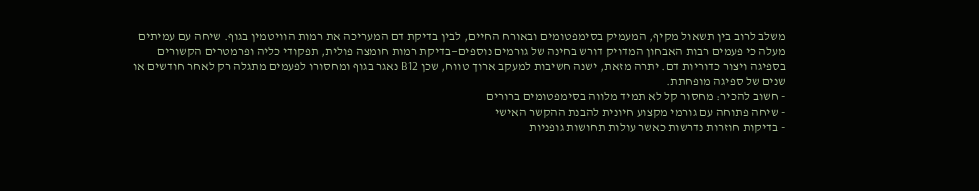משלב לרוב בין תשאול מקיף, המעמיק בסימפטומים ובאורח החיים, לבין בדיקת דם המעריכה את רמות הוויטמין בגוף. שיחה עם עמיתים מעלה כי פעמים רבות האבחון המדויק דורש בחינה של גורמים נוספים—בדיקת רמות חומצה פולית, תפקודי כליה ופרמטרים הקשורים בספיגה ויצור כדוריות דם. יתרה מזאת, ישנה חשיבות למעקב ארוך טווח, שכן B12 נאגר בגוף ומחסורו לפעמים מתגלה רק לאחר חודשים או שנים של ספיגה מופחתת.
- חשוב להכיר: מחסור קל לא תמיד מלווה בסימפטומים ברורים
- שיחה פתוחה עם גורמי מקצוע חיונית להבנת ההקשר האישי
- בדיקות חוזרות נדרשות כאשר עולות תחושות גופניות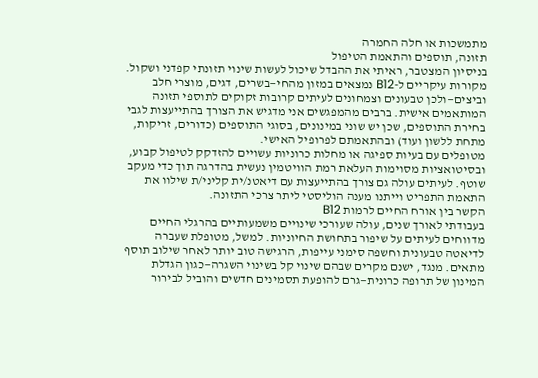מתמשכות או חלה החמרה
תזונה, תוספים והתאמת הטיפול
בניסיון המצטבר, ראיתי את ההבדל שיכול לעשות שינוי תזונתי קפדני ושקול. מקורות עיקריים ל-B12 נמצאים במזון מהחי—בשרים, דגים, מוצרי חלב וביצים—ולכן טבעונים וצמחונים לעיתים קרובות זקוקים לתוספי תזונה המותאמים אישית. ברבים מהמפגשים אני מדגיש את הצורך בהתייעצות לגבי בחירת התוספים, שכן יש שוני במינונים, בסוגי התוספים (כדורים, זריקות, מתחת ללשון ועוד) ובהתאמתם לפרופיל האישי.
מטופלים עם בעיות ספיגה או מחלות כרוניות עשויים להזדקק לטיפול קבוע, ובסיטואציות מסוימות העלאת רמת הוויטמין נעשית בהדרגה תוך כדי מעקב שוטף. לעיתים עולה גם צורך בהתייעצות עם דיאטנ/ית קליני/ת שילוו את התאמת התפריט וייתנו מענה הוליסטי ליתר צרכי התזונה.
הקשר בין אורח החיים לרמות B12
בעבודתי לאורך שנים, עולה שעורכי שינויים משמעותיים בהרגלי החיים מדווחים לעיתים על שיפור בתחושת החיוניות. למשל, מטופלת שעברה לדיאטה טבעונית וחשפה סימני עייפות, הרגישה טוב יותר לאחר שילוב תוסף מתאים. מנגד, ישנם מקרים שבהם שינוי קל בשינוי השגרה—כגון הגדלת המינון של תרופה כרונית—גרם להופעת תסמינים חדשים והוביל לבירור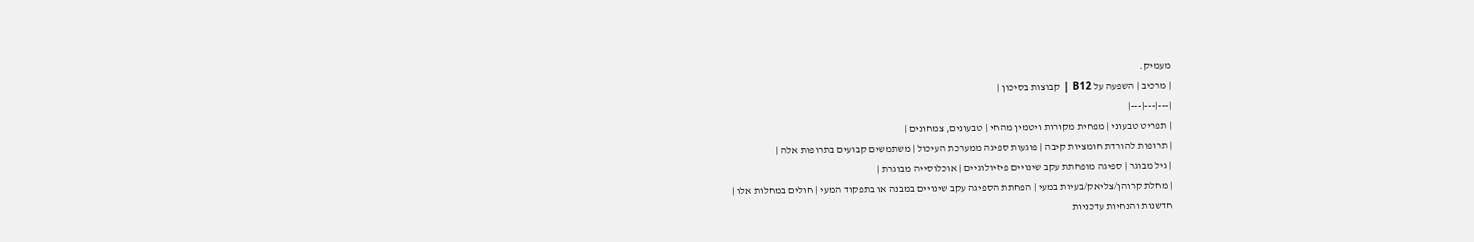מעמיק.
| מרכיב | השפעה על B12 | קבוצות בסיכון |
|---|---|---|
| תפריט טבעוני | מפחית מקורות ויטמין מהחי | טבעונים, צמחונים |
| תרופות להורדת חומציות קיבה | פוגעות ספיגה ממערכת העיכול | משתמשים קבועים בתרופות אלה |
| גיל מבוגר | ספיגה מופחתת עקב שינויים פיזיולוגיים | אוכלוסייה מבוגרת |
| מחלת קרוהן/צליאק/בעיות במעי | הפחתת הספיגה עקב שינויים במבנה או בתפקוד המעי | חולים במחלות אלו |
חדשנות והנחיות עדכניות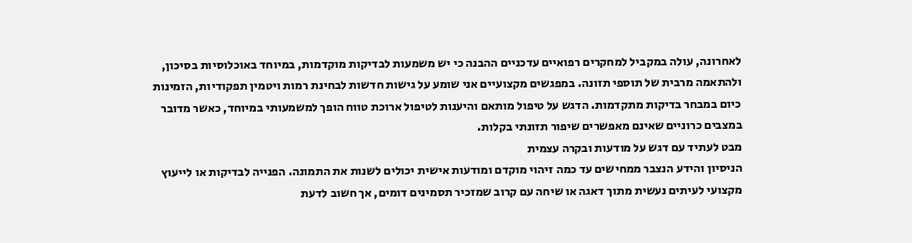לאחרונה, עולה במקביל למחקרים רפואיים עדכניים ההבנה כי יש משמעות לבדיקות מוקדמות, במיוחד באוכלוסיות בסיכון, ולהתאמה מרבית של תוספי תזונה. במפגשים מקצועיים אני שומע על גישות חדשות לבחינת רמות ויטמין תפקודיות, הזמינות כיום במבחר בדיקות מתקדמות. הדגש על טיפול מותאם והיענות לטיפול ארוכת טווח הופך למשמעותי במיוחד, כאשר מדובר במצבים כרוניים שאינם מאפשרים שיפור תזונתי בקלות.
מבט לעתיד עם דגש על מודעות ובקרה עצמית
הניסיון והידע הנצבר ממחישים עד כמה זיהוי מוקדם ומודעות אישית יכולים לשנות את התמונה. הפנייה לבדיקות או לייעוץ מקצועי לעיתים נעשית מתוך דאגה או שיחה עם קרוב שמזכיר תסמינים דומים, אך חשוב לדעת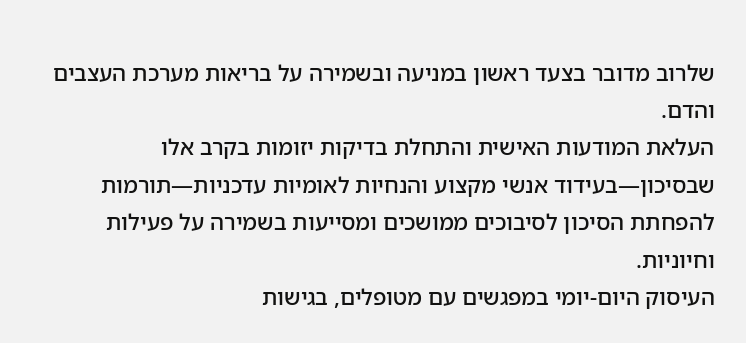שלרוב מדובר בצעד ראשון במניעה ובשמירה על בריאות מערכת העצבים והדם.
העלאת המודעות האישית והתחלת בדיקות יזומות בקרב אלו שבסיכון—בעידוד אנשי מקצוע והנחיות לאומיות עדכניות—תורמות להפחתת הסיכון לסיבוכים ממושכים ומסייעות בשמירה על פעילות וחיוניות.
העיסוק היום-יומי במפגשים עם מטופלים, בגישות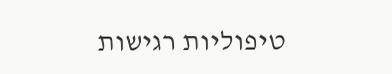טיפוליות רגישות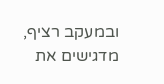ובמעקב רציף, מדגישים את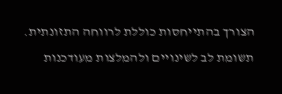הצורך בהתייחסות כוללת לרווחה התזונתית. תשומת לב לשינויים ולהמלצות מעודכנות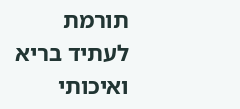תורמת לעתיד בריא ואיכותי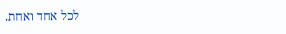לכל אחד ואחת.